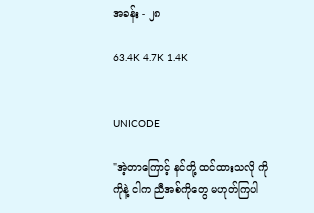အခန်း - ၂၈

63.4K 4.7K 1.4K


UNICODE

"အဲ့တာကြောင့် နင်တို့ ထင်ထားသလို ကိုကိုနဲ့ ငါက ညီအစ်ကိုတွေ မဟုတ်ကြပါ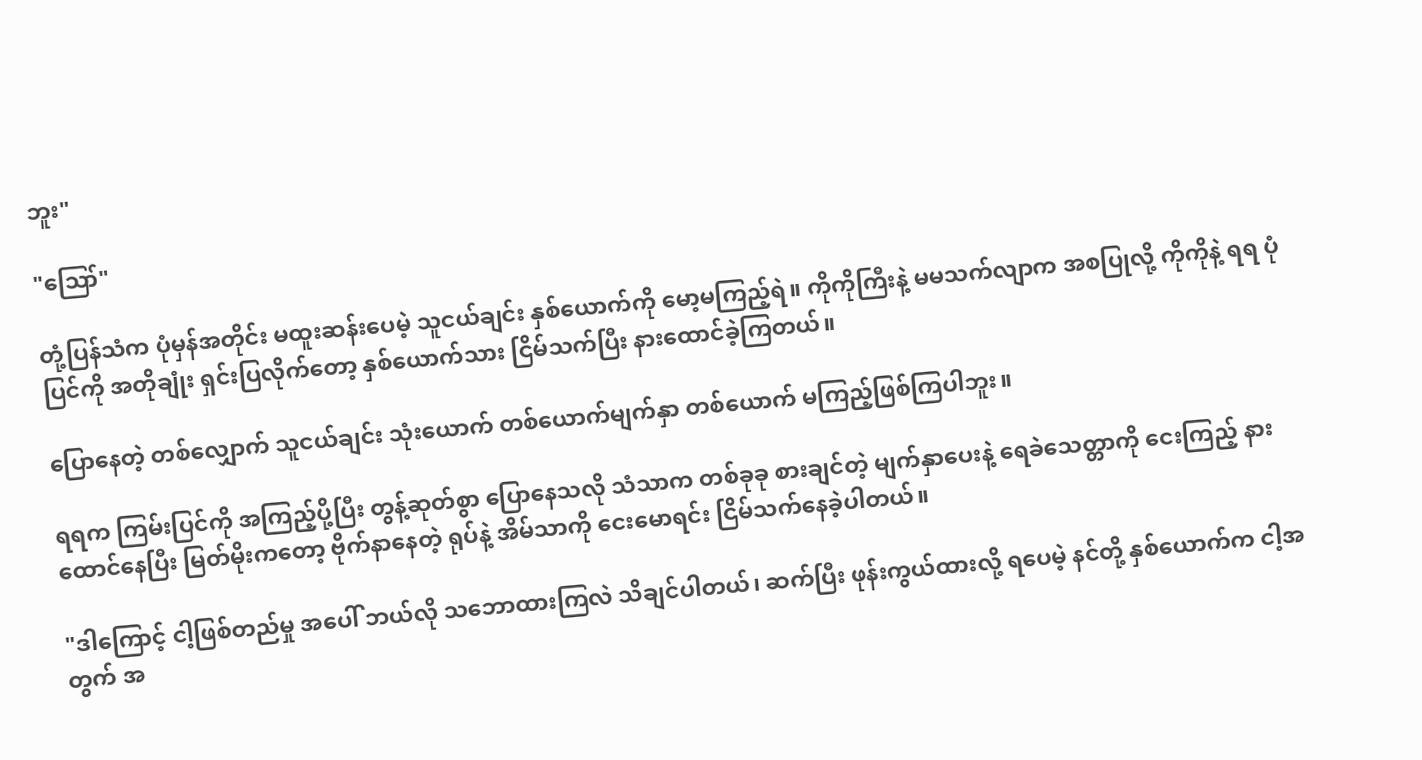ဘူး"

"ဪ"

တုံ့ပြန်သံက ပုံမှန်အတိုင်း မထူးဆန်းပေမဲ့ သူငယ်ချင်း နှစ်ယောက်ကို မော့မကြည့်ရဲ။ ကိုကိုကြီးနဲ့ မမသက်လျာက အစပြုလို့ ကိုကိုနဲ့ ရရ ပုံပြင်ကို အတိုချုံး ရှင်းပြလိုက်တော့ နှစ်ယောက်သား ငြိမ်သက်ပြီး နားထောင်ခဲ့ကြတယ်။

ပြောနေတဲ့ တစ်လျှောက် သူငယ်ချင်း သုံးယောက် တစ်ယောက်မျက်နှာ တစ်ယောက် မကြည့်ဖြစ်ကြပါဘူး။

ရရက ကြမ်းပြင်ကို အကြည့်ပို့ပြီး တွန့်ဆုတ်စွာ ပြောနေသလို သံသာက တစ်ခုခု စားချင်တဲ့ မျက်နှာပေးနဲ့ ရေခဲသေတ္တာကို ငေးကြည့် နားထောင်နေပြီး မြတ်မိုးကတော့ ဗိုက်နာနေတဲ့ ရုပ်နဲ့ အိမ်သာကို ငေးမောရင်း ငြိမ်သက်နေခဲ့ပါတယ်။

"ဒါကြောင့် ငါ့ဖြစ်တည်မှု အပေါ် ဘယ်လို သဘောထားကြလဲ သိချင်ပါတယ်၊ ဆက်ပြီး ဖုန်းကွယ်ထားလို့ ရပေမဲ့ နင်တို့ နှစ်ယောက်က ငါ့အတွက် အ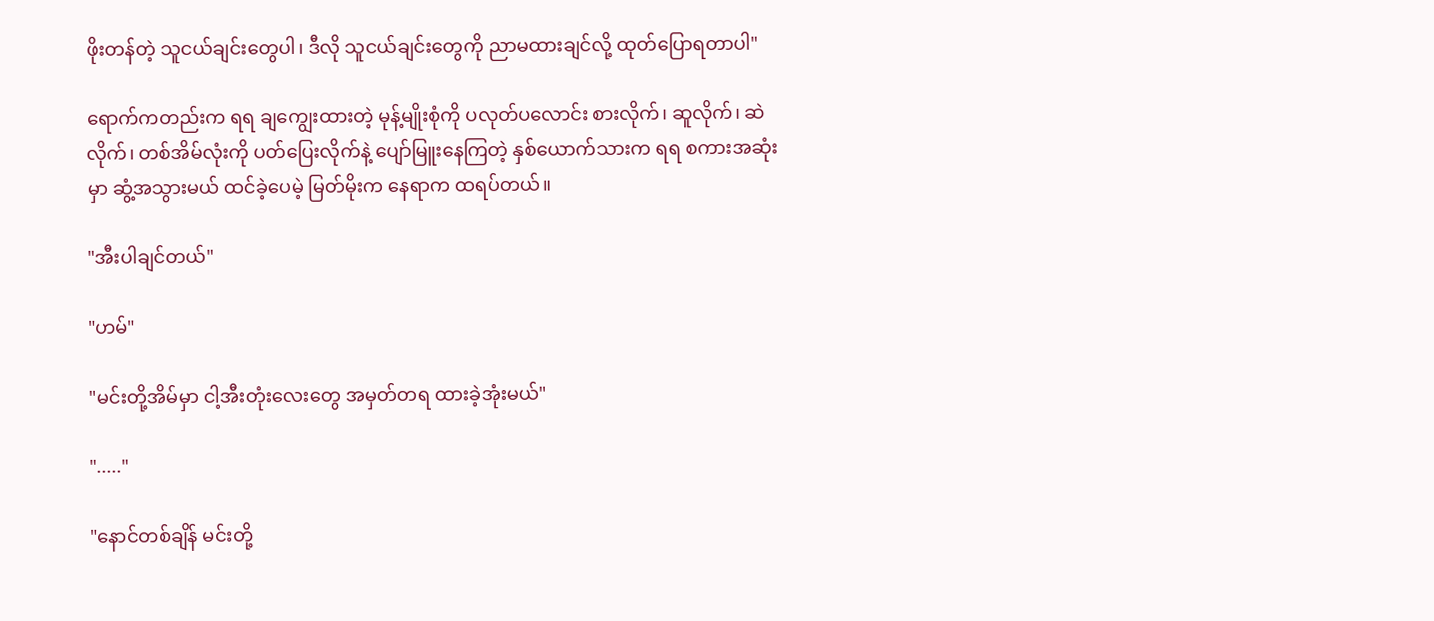ဖိုးတန်တဲ့ သူငယ်ချင်းတွေပါ၊ ဒီလို သူငယ်ချင်းတွေကို ညာမထားချင်လို့ ထုတ်ပြောရတာပါ"

ရောက်ကတည်းက ရရ ချကျွေးထားတဲ့ မုန့်မျိုးစုံကို ပလုတ်ပလောင်း စားလိုက်၊ ဆူလိုက်၊ ဆဲလိုက်၊ တစ်အိမ်လုံးကို ပတ်ပြေးလိုက်နဲ့ ပျော်မြူးနေကြတဲ့ နှစ်ယောက်သားက ရရ စကားအဆုံးမှာ ဆွံ့အသွားမယ် ထင်ခဲ့ပေမဲ့ မြတ်မိုးက နေရာက ထရပ်တယ်။

"အီးပါချင်တယ်"

"ဟမ်"

"မင်းတို့အိမ်မှာ ငါ့အီးတုံးလေးတွေ အမှတ်တရ ထားခဲ့အုံးမယ်"

"....."

"နောင်တစ်ချိန် မင်းတို့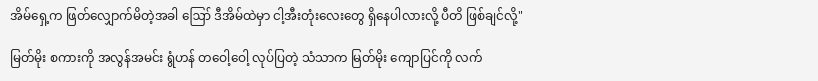အိမ်ရှေ့က ဖြတ်လျှောက်မိတဲ့အခါ ဪ ဒီအိမ်ထဲမှာ ငါ့အီးတုံးလေးတွေ ရှိနေပါလားလို့ ပီတိ ဖြစ်ချင်လို့"

မြတ်မိုး စကားကို အလွန်အမင်း ရွံဟန် တဝေါ့ဝေါ့ လုပ်ပြတဲ့ သံသာက မြတ်မိုး ကျောပြင်ကို လက်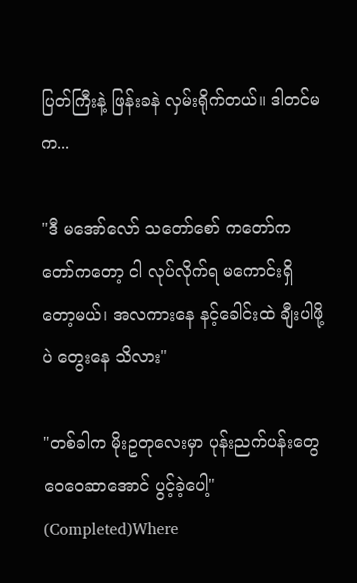ပြတ်ကြီးနဲ့ ဖြန်းခနဲ လှမ်းရိုက်တယ်။ ဒါတင်မက...

"ဒီ မအော်လော် သတော်စော် ကတော်ကတော်ကတော့ ငါ လုပ်လိုက်ရ မကောင်းရှိတော့မယ်၊ အလကားနေ နင့်ခေါင်းထဲ ချီးပါဖို့ပဲ တွေးနေ သိလား"

"တစ်ခါက မိုးဥတုလေးမှာ ပုန်းညက်ပန်းတွေ ဝေဝေဆာအောင် ပွင့်ခဲ့ပေါ့" (Completed)Where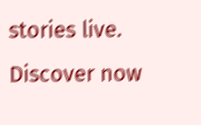stories live. Discover now